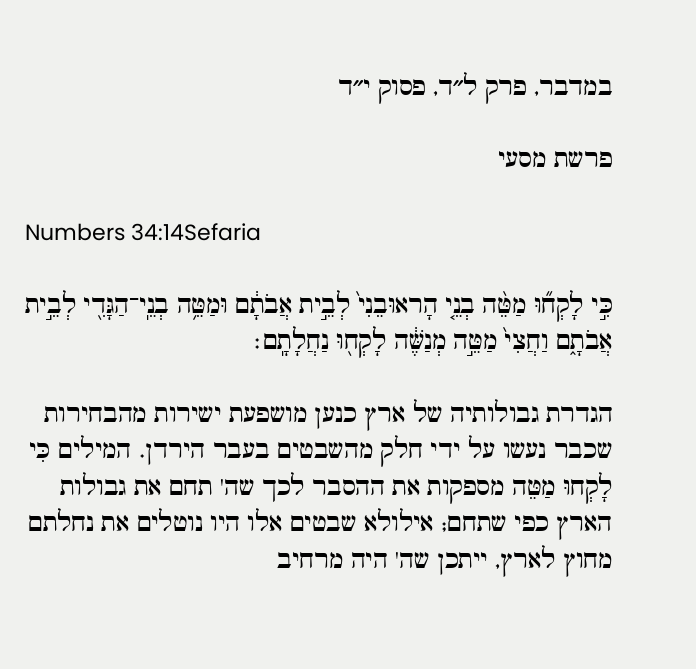במדבר, פרק ל״ד, פסוק י״ד

פרשת מסעי

Numbers 34:14Sefaria

כִּ֣י לָקְח֞וּ מַטֵּ֨ה בְנֵ֤י הָראוּבֵנִי֙ לְבֵ֣ית אֲבֹתָ֔ם וּמַטֵּ֥ה בְנֵֽי־הַגָּדִ֖י לְבֵ֣ית אֲבֹתָ֑ם וַחֲצִי֙ מַטֵּ֣ה מְנַשֶּׁ֔ה לָקְח֖וּ נַחֲלָתָֽם׃

הגדרת גבולותיה של ארץ כנען מושפעת ישירות מהבחירות שכבר נעשו על ידי חלק מהשבטים בעבר הירדן. המילים כִּי לָקְחוּ מַטֵּה מספקות את ההסבר לכך שה' תחם את גבולות הארץ כפי שתחם; אילולא שבטים אלו היו נוטלים את נחלתם מחוץ לארץ, ייתכן שה' היה מרחיב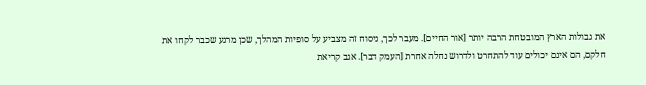את גבולות הארץ המובטחת הרבה יותר [אור החיים]. מעבר לכך, ניסוח זה מצביע על סופיות המהלך, שכן מרגע שכבר לקחו את חלקם, הם אינם יכולים עוד להתחרט ולדרוש נחלה אחרת [העמק דבר]. אגב קריאת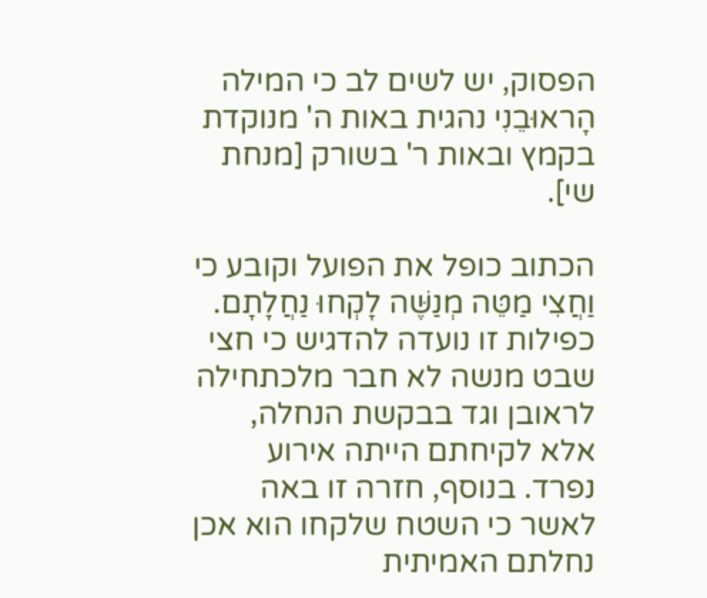הפסוק, יש לשים לב כי המילה הָראוּבֵנִי נהגית באות ה' מנוקדת בקמץ ובאות ר' בשורק [מנחת שי].

הכתוב כופל את הפועל וקובע כי וַחֲצִי מַטֵּה מְנַשֶּׁה לָקְחוּ נַחֲלָתָם. כפילות זו נועדה להדגיש כי חצי שבט מנשה לא חבר מלכתחילה לראובן וגד בבקשת הנחלה, אלא לקיחתם הייתה אירוע נפרד. בנוסף, חזרה זו באה לאשר כי השטח שלקחו הוא אכן נחלתם האמיתית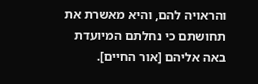והראויה להם, והיא מאשרת את תחושתם כי נחלתם המיועדת באה אליהם [אור החיים].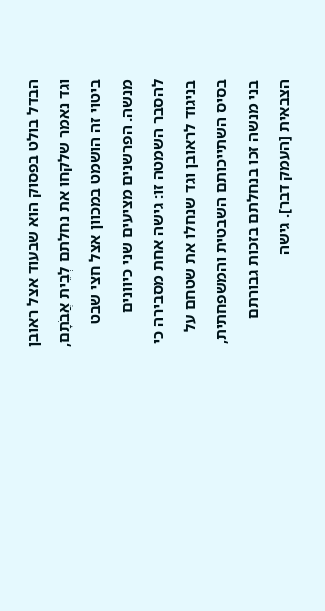הבדל בולט בפסוק הוא שבעוד אצל ראובן וגד נאמר שלקחו את נחלתם לְבֵית אֲבֹתָם, ביטוי זה הושמט במכוון אצל חצי שבט מנשה. הפרשנים מציעים שני כיוונים להסבר השמטה זו: גישה אחת מסבירה כי בניגוד לראובן וגד שנחלו את שטחם על בסיס השתייכותם השבטית והמשפחתית, בני מנשה זכו בנחלתם בזכות גבורתם הצבאית [העמק דבר]. גישה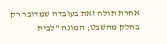אחרת תולה זאת בעובדה שמדובר רק בחלק מהשבט; המונח "לבית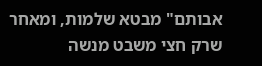אבותם" מבטא שלמות, ומאחר שרק חצי משבט מנשה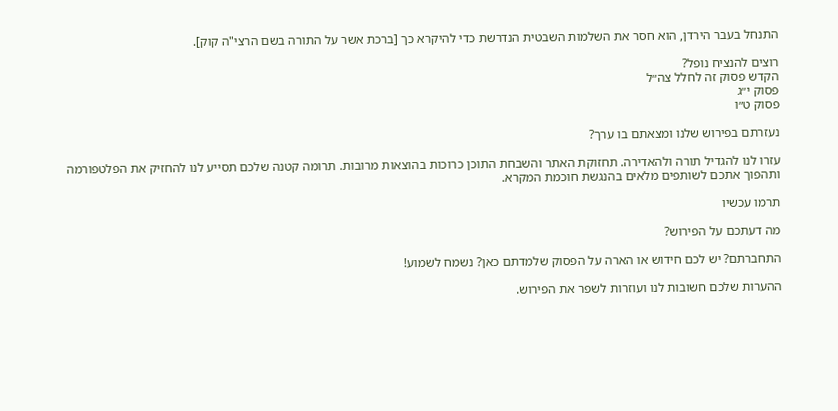התנחל בעבר הירדן, הוא חסר את השלמות השבטית הנדרשת כדי להיקרא כך [ברכת אשר על התורה בשם הרצי"ה קוק].

רוצים להנציח נופל?
הקדש פסוק זה לחלל צה״ל
פסוק י״ג
פסוק ט״ו

נעזרתם בפירוש שלנו ומצאתם בו ערך?

עזרו לנו להגדיל תורה ולהאדירה. תחזוקת האתר והשבחת התוכן כרוכות בהוצאות מרובות. תרומה קטנה שלכם תסייע לנו להחזיק את הפלטפורמה ותהפוך אתכם לשותפים מלאים בהנגשת חוכמת המקרא.

תרמו עכשיו

מה דעתכם על הפירוש?

התחברתם? יש לכם חידוש או הארה על הפסוק שלמדתם כאן? נשמח לשמוע!

ההערות שלכם חשובות לנו ועוזרות לשפר את הפירוש.